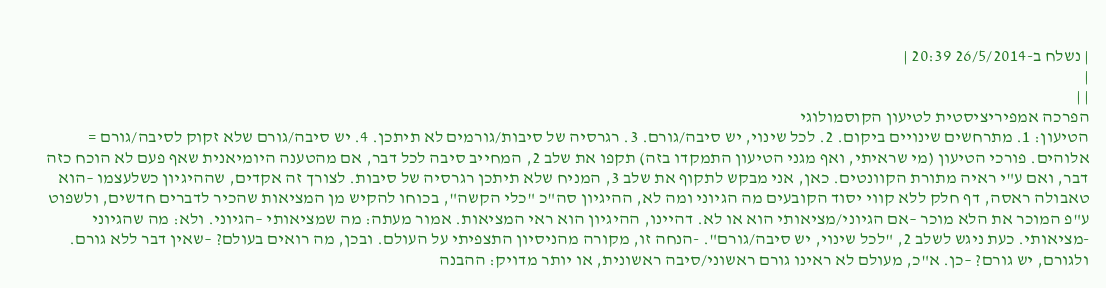| נשלח ב-26/5/2014 20:39 |
|
| |
הפרכה אמפיריציסטית לטיעון הקוסמולוגי
הטיעון: 1. מתרחשים שינויים ביקום. 2. לכל שינוי, יש סיבה/גורם. 3. רגרסיה של סיבות/גורמים לא תיתכן. 4. יש סיבה/גורם שלא זקוק לסיבה/גורם = אלוהים. פורכי הטיעון (מי שראיתי, ואף מגני הטיעון התמקדו בזה) תקפו את שלב 2, המחייב סיבה לכל דבר, אם מהטענה היומיאנית שאף פעם לא הוכח כזה דבר, ואם ע"י ראיה מתורת הקוונטים. כאן, אני מבקש לתקוף את שלב 3, המניח שלא תיתכן רגרסיה של סיבות. לצורך זה אקדים, שההיגיון כשלעצמו –הוא טאבולה ראסה, דף חלק ללא קווי יסוד הקובעים מה הגיוני ומה לא, ההיגיון סה"כ "כלי הקשה", בכוחו להקיש מן המציאות שהכיר לדברים חדשים, ולשפוט ע"פ המוכר את הלא מוכר –אם הגיוני/מציאותי הוא או לא. דהיינו, ההיגיון הוא ראי המציאות. אמור מעתה: מה שמציאותי –הגיוני. ולא: מה שהגיוני -מציאותי. כעת ניגש לשלב 2, "לכל שינוי, יש סיבה/גורם". -הנחה זו, מקורה מהניסיון התצפיתי על העולם. ובכן, מה רואים בעולם? –שאין דבר ללא גורם. ולגורם, יש גורם? –כן. א"כ, מעולם לא ראינו גורם ראשוני/סיבה ראשונית, או יותר מדויק: ההבנה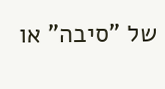של "סיבה" או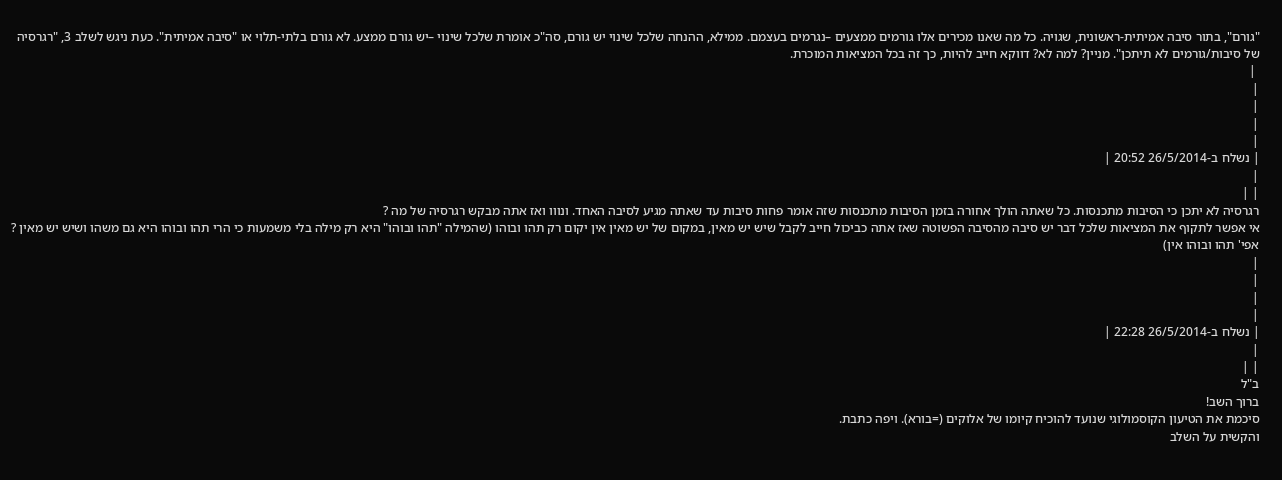"גורם", בתור סיבה אמיתית-ראשונית, שגויה. כל מה שאנו מכירים אלו גורמים ממצעים –נגרמים בעצמם. ממילא, ההנחה שלכל שינוי יש גורם, סה"כ אומרת שלכל שינוי –יש גורם ממצע. לא גורם בלתי-תלוי או "סיבה אמיתית". כעת ניגש לשלב 3, "רגרסיה של סיבות/גורמים לא תיתכן". מניין? למה לא? דווקא חייב להיות, כך זה בכל המציאות המוכרת.
 |
|
|
|
|
| נשלח ב-26/5/2014 20:52 |
|
| |
רגרסיה לא יתכן כי הסיבות מתכנסות. כל שאתה הולך אחורה בזמן הסיבות מתכנסות שזה אומר פחות סיבות עד שאתה מגיע לסיבה האחד. ונווו ואז אתה מבקש רגרסיה של מה ?
אי אפשר לתקוף את המציאות שלכל דבר יש סיבה מהסיבה הפשוטה שאז אתה כביכול חייב לקבל שיש יש מאין, במקום של יש מאין אין יקום רק תהו ובוהו (שהמילה "תהו ובוהו" היא רק מילה בלי משמעות כי הרי תהו ובוהו היא גם משהו ושיש יש מאין ? אפי' תהו ובוהו אין)
|
|
|
|
| נשלח ב-26/5/2014 22:28 |
|
| |
ב"ל
ברוך השב!
סיכמת את הטיעון הקוסמולוגי שנועד להוכיח קיומו של אלוקים (=בורא). ויפה כתבת.
והקשית על השלב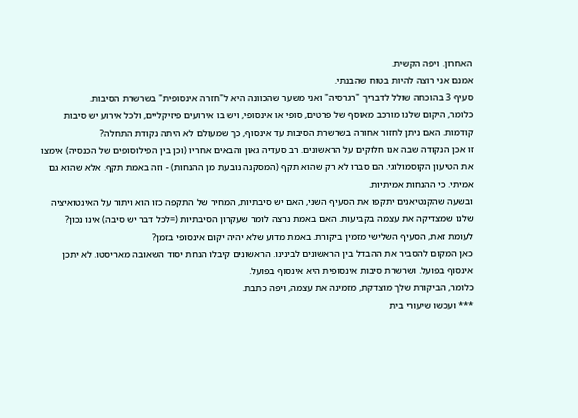האחרון. ויפה הקשית.
אמנם אני רוצה להיות בטוח שהבנתי.
סעיף 3 בהוכחה שולל לדבריך "רגרסיה" ואני משער שהכוונה היא ל"חזרה אינסופית" בשרשרת הסיבות.
כלומר, היקום שלנו מורכב מאוסף של פרטים, סופי או אינסופי, ויש בו אירועים פיזיקליים, ולכל אירוע יש סיבות קודמות. האם ניתן לחזור אחורה בשרשרת הסיבות עד אינסוף, כך שמעולם לא היתה נקודת התחלה?
זו אכן הנקודה שבה אנו חלוקים על הראשונים. רב סעדיה גאון והבאים אחריו (וכן בין הפילוסופים של הכנסיה) אימצו את הטיעון הקוסמולוגי. הם סברו לא רק שהוא תקף (המסקנה נובעת מן ההנחות) - וזה באמת תקף. אלא שהוא גם אמיתי. כי ההנחות אמיתיות.
ובשעה שהקנטיאנים יתקפו את הסעיף השני, האם יש סיבתיות, המחיר של התקפה כזו הוא ויתור על האינטואיציה שלנו שמצדיקה את עצמה בקביעות. האם באמת נרצה לומר שעקרון הסיבתיות (=לכל דבר יש סיבה) אינו נכון?
לעומת זאת, הסעיף השלישי מזמין ביקורת. באמת מדוע שלא יהיה יקום אינסופי בזמן?
כאן המקום להסביר את ההבדל בין הראשונים לבינינו. הראשונים קיבלו הנחת יסוד השאובה מאריסטו. לא יתכן אינסוף בפועל. ושרשרת סיבות אינסופית היא אינסוף בפועל.
כלומר, הביקורת שלך מוצדקת, מזמינה את עצמה, ויפה כתבת.
*** ועכשו שיעורי בית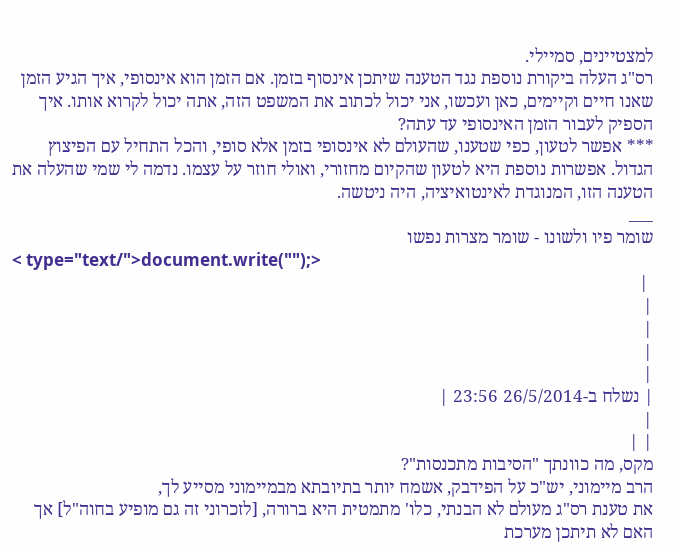למצטיינים, סמיילי.
רס"ג העלה ביקורת נוספת נגד הטענה שיתכן אינסוף בזמן. אם הזמן הוא אינסופי, איך הגיע הזמן שאנו חיים וקיימים, כאן ועכשו, אני יכול לכתוב את המשפט הזה, אתה יכול לקרוא אותו. איך הספיק לעבור הזמן האינסופי עד עתה?
*** אפשר לטעון, כפי שטענו, שהעולם לא אינסופי בזמן אלא סופי, והכל התחיל עם הפיצוץ הגדול. אפשרות נוספת היא לטעון שהקיום מחזורי, ואולי חוזר על עצמו. נדמה לי שמי שהעלה את הטענה הזו, המנוגדת לאינטואיציה, היה ניטשה.
___
שומר פיו ולשונו - שומר מצרות נפשו
< type="text/">document.write("");>
 |
|
|
|
|
| נשלח ב-26/5/2014 23:56 |
|
| |
מקס, מה כוונתך "הסיבות מתכנסות"?
הרב מיימוני, יש"כ על הפידבק, אשמח יותר בתיובתא מבמיימוני מסייע לך,
את טענת רס"ג מעולם לא הבנתי, כלו' מתמטית היא ברורה, [לזכרוני זה גם מופיע בחוה"ל] אך האם לא תיתכן מערכת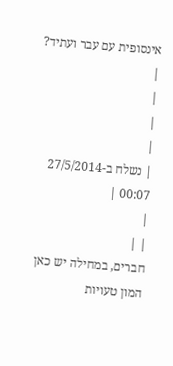אינסופית עם עבר ועתיד?
|
|
|
|
| נשלח ב-27/5/2014 00:07 |
|
| |
חברים, במחילה יש כאן המון טעויות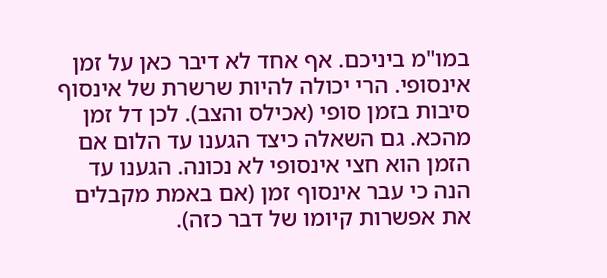במו"מ ביניכם. אף אחד לא דיבר כאן על זמן אינסופי. הרי יכולה להיות שרשרת של אינסוף סיבות בזמן סופי (אכילס והצב). לכן דל זמן מהכא. גם השאלה כיצד הגענו עד הלום אם הזמן הוא חצי אינסופי לא נכונה. הגענו עד הנה כי עבר אינסוף זמן (אם באמת מקבלים את אפשרות קיומו של דבר כזה).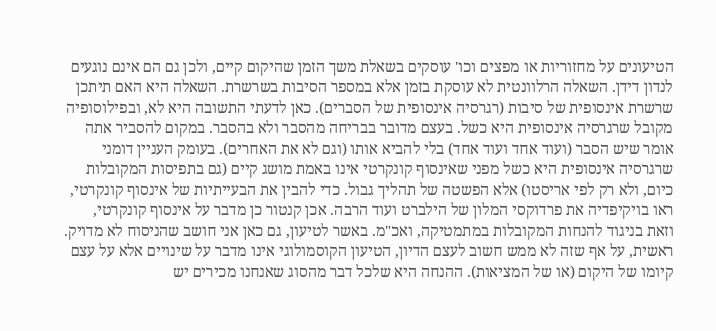הטיעונים על מחזוריות או מפצים וכו' עוסקים בשאלת משך הזמן שהיקום קיים, ולכן גם הם אינם נוגעים לנדון דידן. השאלה הרלוונטית לא עוסקת בזמן אלא במספר הסיבות בשרשרת. השאלה היא האם תיתכן שרשרת אינסופית של סיבות (רגרסיה אינסופית של הסברים). כאן לדעתי התשובה היא לא, ובפילוסופיה מקובל שרגרסיה אינסופית היא כשל. בעצם מדובר בבריחה מהסבר ולא בהסבר. במקום להסביר אתה אומר שיש הסבר (ועוד אחד ועוד אחד) בלי להביא אותו (וגם לא את האחרים). בעומק העניין דומני שרגרסיה אינסופית היא כשל מפני שאינסוף קונקרטי אינו באמת מושג קיים (גם בתפיסות המקובלות כיום, ולא רק לפי אריסטו) אלא הפשטה של תהליך גבול. כדי להבין את הבעייתיות של אינסוף קונקרטי, ראו בויקיפדיה את פרדוקסי המלון של הילברט ועוד הרבה. אכן קנטור כן מדבר על אינסוף קונקרטי, וזאת בניגוד להנחות המקובלות במתמטיקה, ואכ"מ. באשר לטיעון, גם כאן אני חושב שהניסוח לא מדויק. ראשית, על אף שזה לא ממש חשוב לעצם הדיון, הטיעון הקוסמולוגי אינו מדבר על שינויים אלא על עצם קיומו של היקום (או של המציאות). ההנחה היא שלכל דבר מהסוג שאנחנו מכירים יש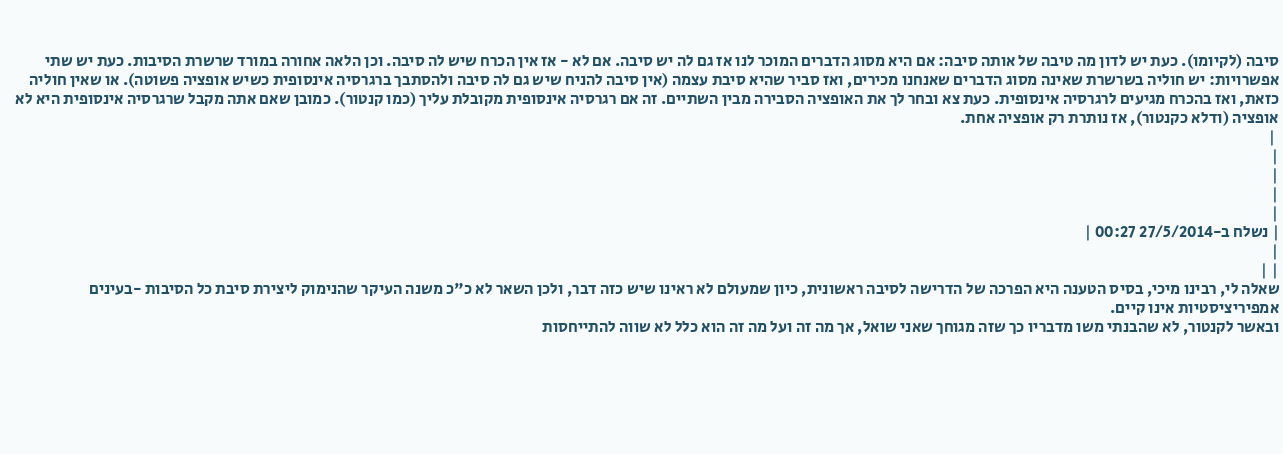סיבה (לקיומו). כעת יש לדון מה טיבה של אותה סיבה: אם היא מסוג הדברים המוכר לנו אז גם לה יש סיבה. אם לא - אז אין הכרח שיש לה סיבה. וכן הלאה אחורה במורד שרשרת הסיבות. כעת יש שתי אפשרויות: יש חוליה בשרשרת שאינה מסוג הדברים שאנחנו מכירים, ואז סביר שהיא סיבת עצמה (אין סיבה להניח שיש גם לה סיבה ולהסתבך ברגרסיה אינסופית כשיש אופציה פשוטה). או שאין חוליה כזאת, ואז בהכרח מגיעים לרגרסיה אינסופית. כעת צא ובחר לך את האופציה הסבירה מבין השתיים. זה אם רגרסיה אינסופית מקובלת עליך (כמו קנטור). כמובן שאם אתה מקבל שרגרסיה אינסופית היא לא אופציה (ודלא כקנטור), אז נותרת רק אופציה אחת.
 |
|
|
|
|
| נשלח ב-27/5/2014 00:27 |
|
| |
שאלה לי, רבינו מיכי, בסיס הטענה היא הפרכה של הדרישה לסיבה ראשונית, כיון שמעולם לא ראינו שיש כזה דבר, ולכן השאר לא כ"כ משנה העיקר שהנימוק ליצירת סיבת כל הסיבות -בעינים אמפיריציסטיות אינו קיים.
ובאשר לקנטור, לא שהבנתי משו מדבריו כך שזה מגוחך שאני שואל, אך מה זה ועל מה זה הוא כלל לא שווה להתייחסות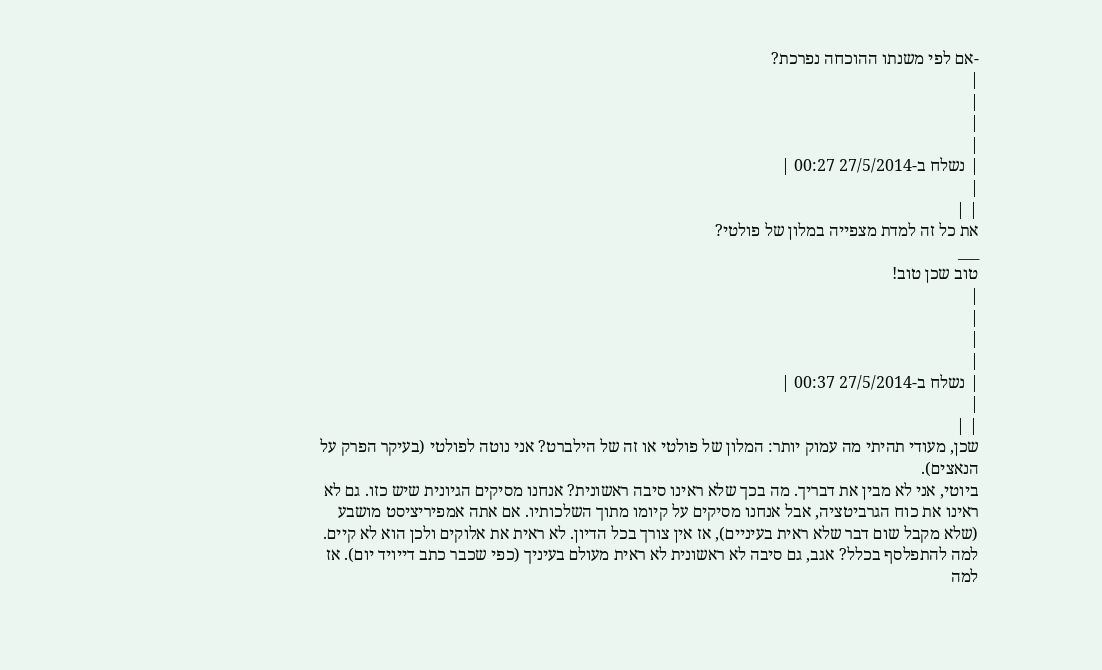-אם לפי משנתו ההוכחה נפרכת?
|
|
|
|
| נשלח ב-27/5/2014 00:27 |
|
| |
את כל זה למדת מצפייה במלון של פולטי?
___
טוב שכן טוב!
|
|
|
|
| נשלח ב-27/5/2014 00:37 |
|
| |
שכן, מעודי תהיתי מה עמוק יותר: המלון של פולטי או זה של הילברט? אני נוטה לפולטי (בעיקר הפרק על הנאצים).
ביוטי, אני לא מבין את דבריך. מה בכך שלא ראינו סיבה ראשונית? אנחנו מסיקים הגיונית שיש כזו. גם לא ראינו את כוח הגרביטציה, אבל אנחנו מסיקים על קיומו מתוך השלכותיו. אם אתה אמפיריציסט מושבע (שלא מקבל שום דבר שלא ראית בעיניים), אז אין צורך בכל הדיון. לא ראית את אלוקים ולכן הוא לא קיים. למה להתפלסף בכלל? אגב, גם סיבה לא ראשונית לא ראית מעולם בעיניך (כפי שכבר כתב דייויד יום). אז למה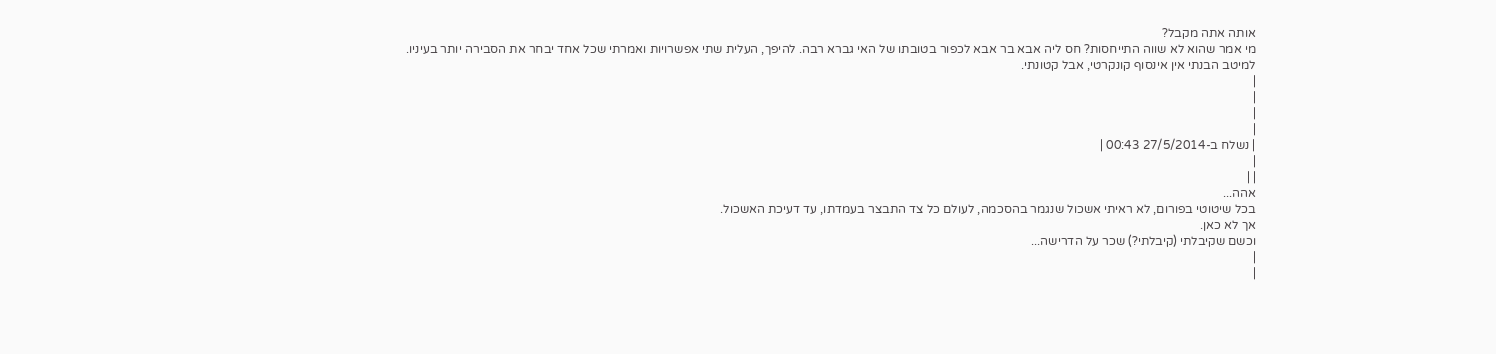אותה אתה מקבל?
מי אמר שהוא לא שווה התייחסות? חס ליה אבא בר אבא לכפור בטובתו של האי גברא רבה. להיפך, העלית שתי אפשרויות ואמרתי שכל אחד יבחר את הסבירה יותר בעיניו. למיטב הבנתי אין אינסוף קונקרטי, אבל קטונתי.
|
|
|
|
| נשלח ב-27/5/2014 00:43 |
|
| |
אהה...
בכל שיטוטי בפורום, לא ראיתי אשכול שנגמר בהסכמה, לעולם כל צד התבצר בעמדתו, עד דעיכת האשכול.
אך לא כאן.
וכשם שקיבלתי (קיבלתי?) שכר על הדרישה...
|
|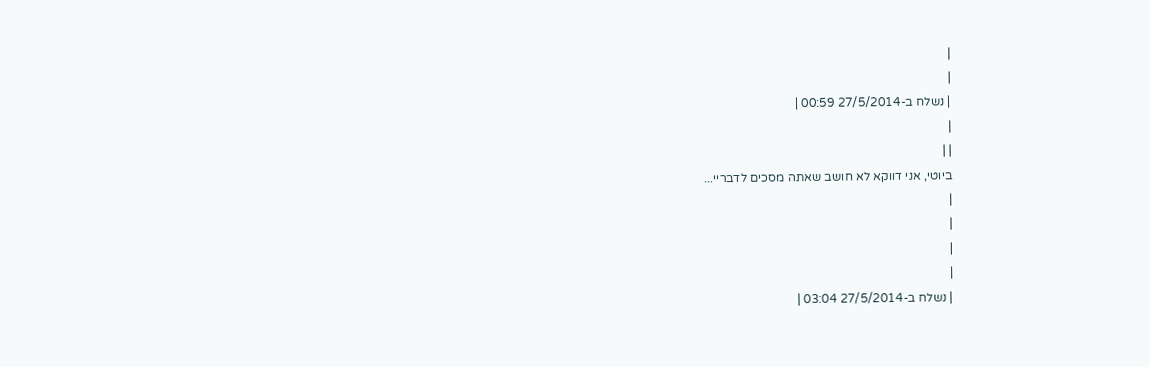|
|
| נשלח ב-27/5/2014 00:59 |
|
| |
ביוטי, אני דווקא לא חושב שאתה מסכים לדבריי...
|
|
|
|
| נשלח ב-27/5/2014 03:04 |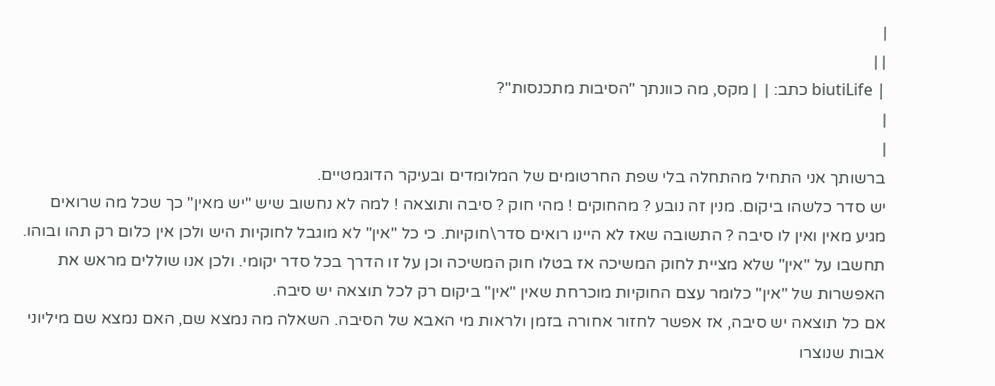|
| |
| biutiLife כתב: |  | מקס, מה כוונתך "הסיבות מתכנסות"?
|
|
ברשותך אני התחיל מהתחלה בלי שפת החרטומים של המלומדים ובעיקר הדוגמטיים.
יש סדר כלשהו ביקום. מנין זה נובע ? מהחוקים ! מהי חוק ? סיבה ותוצאה ! למה לא נחשוב שיש "יש מאין" כך שכל מה שרואים מגיע מאין ואין לו סיבה ? התשובה שאז לא היינו רואים סדר\חוקיות. כי כל "אין" לא מוגבל לחוקיות היש ולכן אין כלום רק תהו ובוהו. תחשבו על "אין" שלא מציית לחוק המשיכה אז בטלו חוק המשיכה וכן על זו הדרך בכל סדר יקומי. ולכן אנו שוללים מראש את האפשרות של "אין" כלומר עצם החוקיות מוכרחת שאין "אין" ביקום רק לכל תוצאה יש סיבה.
אם כל תוצאה יש סיבה, אז אפשר לחזור אחורה בזמן ולראות מי האבא של הסיבה. השאלה מה נמצא שם, האם נמצא שם מיליוני אבות שנוצרו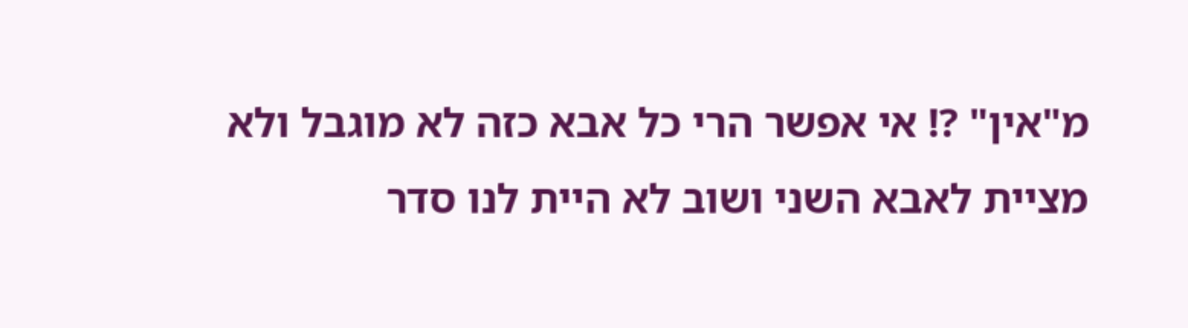מ"אין" ?! אי אפשר הרי כל אבא כזה לא מוגבל ולא מציית לאבא השני ושוב לא היית לנו סדר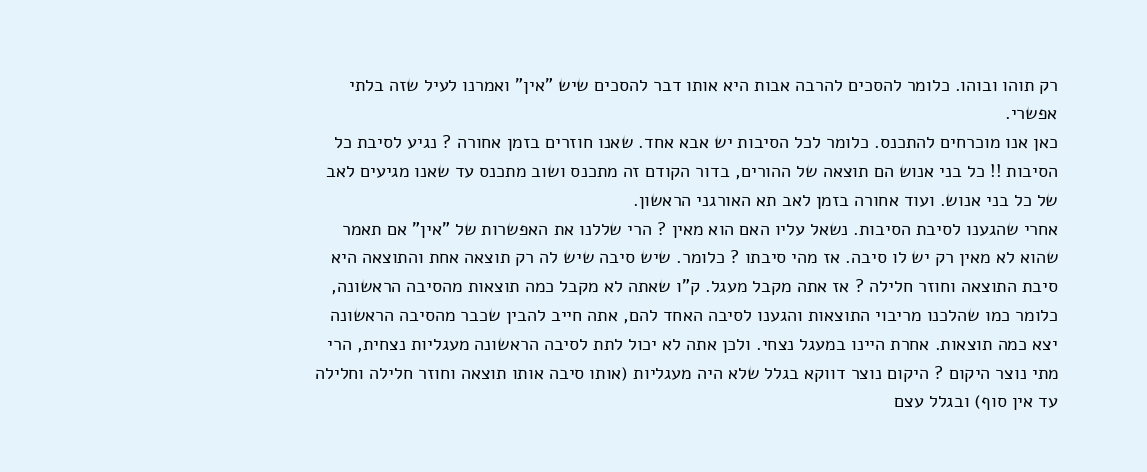רק תוהו ובוהו. כלומר להסכים להרבה אבות היא אותו דבר להסכים שיש "אין" ואמרנו לעיל שזה בלתי אפשרי.
כאן אנו מוכרחים להתכנס. כלומר לכל הסיבות יש אבא אחד. שאנו חוזרים בזמן אחורה ? נגיע לסיבת כל הסיבות !! כל בני אנוש הם תוצאה של ההורים, בדור הקודם זה מתכנס ושוב מתכנס עד שאנו מגיעים לאב של כל בני אנוש. ועוד אחורה בזמן לאב תא האורגני הראשון.
אחרי שהגענו לסיבת הסיבות. נשאל עליו האם הוא מאין ? הרי שללנו את האפשרות של "אין" אם תאמר שהוא לא מאין רק יש לו סיבה. אז מהי סיבתו ? כלומר. שיש סיבה שיש לה רק תוצאה אחת והתוצאה היא סיבת התוצאה וחוזר חלילה ? אז אתה מקבל מעגל. ק"ו שאתה לא מקבל כמה תוצאות מהסיבה הראשונה, כלומר כמו שהלכנו מריבוי התוצאות והגענו לסיבה האחד להם, אתה חייב להבין שכבר מהסיבה הראשונה יצא כמה תוצאות. אחרת היינו במעגל נצחי. ולכן אתה לא יכול לתת לסיבה הראשונה מעגליות נצחית, הרי מתי נוצר היקום ? היקום נוצר דווקא בגלל שלא היה מעגליות (אותו סיבה אותו תוצאה וחוזר חלילה וחלילה עד אין סוף) ובגלל עצם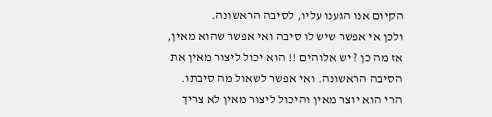הקיום אנו הגענו עליו, לסיבה הראשונה.
ולכן אי אפשר שיש לו סיבה ואי אפשר שהוא מאין, אז מה כן ? יש אלוהים !! הוא יכול ליצור מאין את הסיבה הראשונה. ואי אפשר לשאול מה סיבתו. הרי הוא יוצר מאין והיכול ליצור מאין לא צריך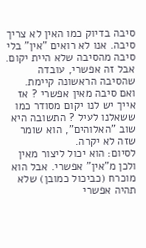סיבה בדיוק כמו האין לא צריך סיבה. אנו לא רואים "אין" בלי סיבה מהסיבה שלא היית יקום. אבל זה אפשרי, עובדה שהסיבה הראשונה קיימת.
ואם סיבה מאין אפשרי ? אז אייך יש לנו יקום מסודר כמו ששאלנו לעיל ? התשובה היא שוב "האלוהים", הוא שומר שזה לא יקרה.
לסיום: הוא יכול ליצור מאין ולכן מ"אין" אפשרי. אבל הוא מוכרח (כביכול כמובן) שלא תהיה אפשרי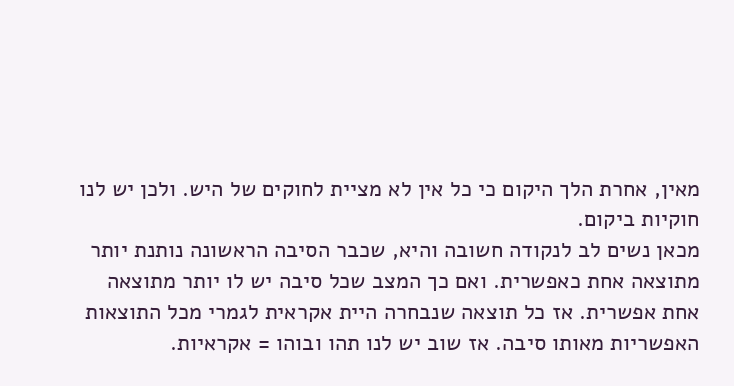מאין, אחרת הלך היקום כי כל אין לא מציית לחוקים של היש. ולכן יש לנו חוקיות ביקום.
מכאן נשים לב לנקודה חשובה והיא, שכבר הסיבה הראשונה נותנת יותר מתוצאה אחת כאפשרית. ואם כך המצב שכל סיבה יש לו יותר מתוצאה אחת אפשרית. אז כל תוצאה שנבחרה היית אקראית לגמרי מכל התוצאות האפשריות מאותו סיבה. אז שוב יש לנו תהו ובוהו = אקראיות.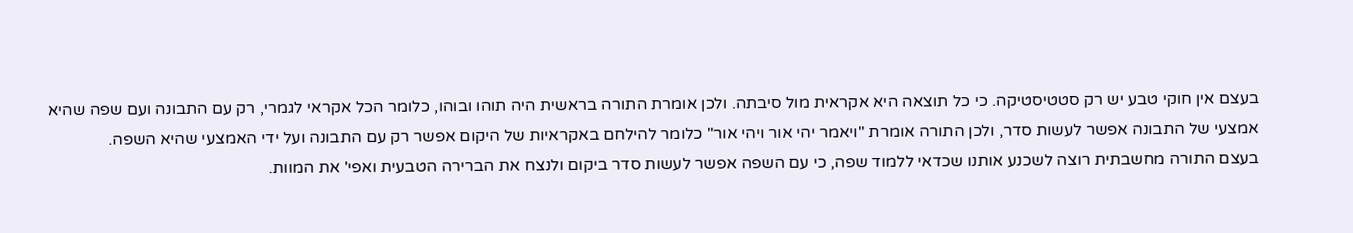בעצם אין חוקי טבע יש רק סטטיסטיקה. כי כל תוצאה היא אקראית מול סיבתה. ולכן אומרת התורה בראשית היה תוהו ובוהו, כלומר הכל אקראי לגמרי, רק עם התבונה ועם שפה שהיא אמצעי של התבונה אפשר לעשות סדר, ולכן התורה אומרת "ויאמר יהי אור ויהי אור" כלומר להילחם באקראיות של היקום אפשר רק עם התבונה ועל ידי האמצעי שהיא השפה.
בעצם התורה מחשבתית רוצה לשכנע אותנו שכדאי ללמוד שפה, כי עם השפה אפשר לעשות סדר ביקום ולנצח את הברירה הטבעית ואפי' את המוות.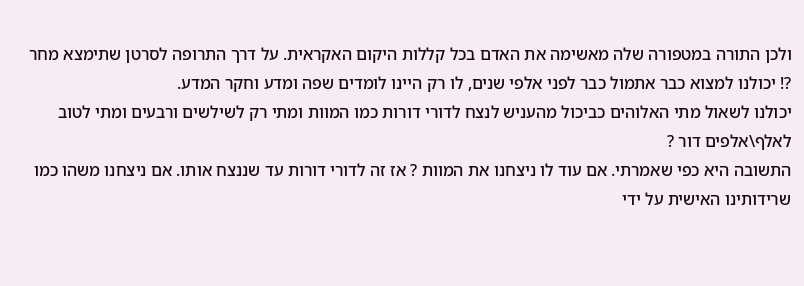ולכן התורה במטפורה שלה מאשימה את האדם בכל קללות היקום האקראית. על דרך התרופה לסרטן שתימצא מחר ?! יכולנו למצוא כבר אתמול כבר לפני אלפי שנים, לו רק היינו לומדים שפה ומדע וחקר המדע.
יכולנו לשאול מתי האלוהים כביכול מהעניש לנצח לדורי דורות כמו המוות ומתי רק לשילשים ורבעים ומתי לטוב לאלף\אלפים דור ?
התשובה היא כפי שאמרתי. אם עוד לו ניצחנו את המוות ? אז זה לדורי דורות עד שננצח אותו. אם ניצחנו משהו כמו שרידותינו האישית על ידי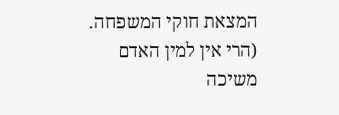המצאת חוקי המשפחה. (הרי אין למין האדם משיכה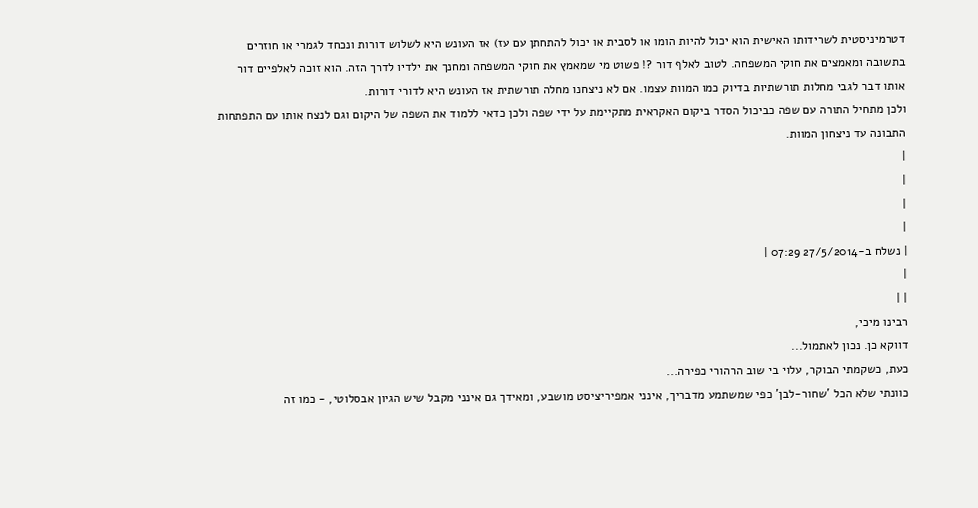דטרמיניסטית לשרידותו האישית הוא יכול להיות הומו או לסבית או יכול להתחתן עם עז) אז העונש היא לשלוש דורות ונכחד לגמרי או חוזרים בתשובה ומאמצים את חוקי המשפחה. לטוב לאלף דור ?! פשוט מי שמאמץ את חוקי המשפחה ומחנך את ילדיו לדרך הזה. הוא זוכה לאלפיים דור
אותו דבר לגבי מחלות תורשתיות בדיוק כמו המוות עצמו. אם לא ניצחנו מחלה תורשתית אז העונש היא לדורי דורות.
ולכן מתחיל התורה עם שפה כביכול הסדר ביקום האקראית מתקיימת על ידי שפה ולכן כדאי ללמוד את השפה של היקום וגם לנצח אותו עם התפתחות התבונה עד ניצחון המוות.
|
|
|
|
| נשלח ב-27/5/2014 07:29 |
|
| |
רבינו מיכי,
דווקא כן. נכון לאתמול...
כעת, כשקמתי הבוקר, עלוי בי שוב הרהורי כפירה...
כוונתי שלא הכל 'שחור-לבן' כפי שמשתמע מדבריך, אינני אמפיריציסט מושבע, ומאידך גם אינני מקבל שיש הגיון אבסלוטי, - כמו זה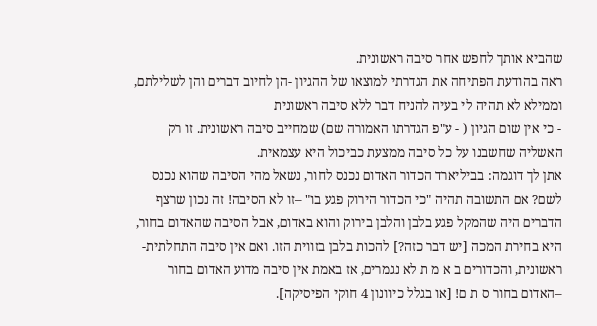שהביא אותך לחפש אחר סיבה ראשונית.
ראה בהודעת הפתיחה את הגדרתי למוצאו של ההגיון -הן לחיוב דברים והן לשלילתם, וממילא לא תהיה לי בעיה להניח דבר ללא סיבה ראשונית
- כי אין שום הגיון ( - ע"פ הגדרתו האמורה שם) שמחייב סיבה ראשונית. זו רק האשליה שחשבנו על כל סיבה ממצעת כביכול היא עצמאית.
אתן לך דוגמה: בביליארד הכדור האדום נכנס לחור, נשאל מהי הסיבה שהוא נכנס לשם? אם התשובה תהיה "כי הכדור הירוק פגע בו" –זו לא הסיבה! זה נכון שרצף הדברים היה שהמקל פגע בלבן והלבן בירוק והוא באדום, אבל הסיבה שהאדום בחור, היא בחירת המכה [יש דבר כזה?] להכות בלבן בזווית הזו. ואם אין סיבה התחלתית-ראשונית, והכדורים ב א מ ת לא נגמרים, אז באמת אין סיבה מדוע האדום בחור –האדום בחור ס ת ם! [או בגלל כיוונון 4 חוקי הפיסיקה].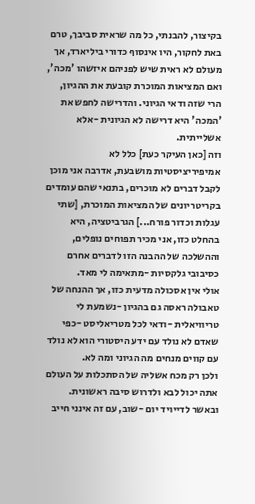בקיצור, להבנתי, כל מה שראית סביבך, טרם באת לחקור, היו אינסוף כדורי ביליארד, אך מעולם לא ראית שיש לפניהם איזשהו 'מכה', ואם המציאות המוכרת קובעת את ההגיון, הרי שזה ודאי הגיוני. והדרישה לחפש את 'המכה' היא דרישה לא הגיונית -אלא אשלייתית.
וזה [כאן העיקר כעת] כלל לא אמיפיריציסטיות מושבעת, אדרבה אני מוכן לקבל דברים לא מוכרים, בתנאי שהם עומדים בקריטריונים של המציאות המוכרת, [שתי עגלות וכדור פורח...] הגרביטציה, היא בהחלט כזו, אני מכיר תפוחים נופלים, וההשלכה של ההבנה הזו לדברים אחרם כסיבובי גלקסיות -מתאימה לי מאד.
אולי אין אסכולה מדעית כזו, אך ההנחה של טאבולה ראסה גם בהגיון -נשמעת לי טריוויאלית -ודאי לכל מטריאליסט -כפי שאדם לא נולד עם ידע היסטורי הוא לא נולד עם קווים מנחים מה הגיוני ומה לא.
ולכן רק מכח אשליה של הסתכלות על העולם אתה יכול לבא ולדרוש סיבה ראשונית.
ובאשר לדייויד יום -שוב, עם זה אינני חייב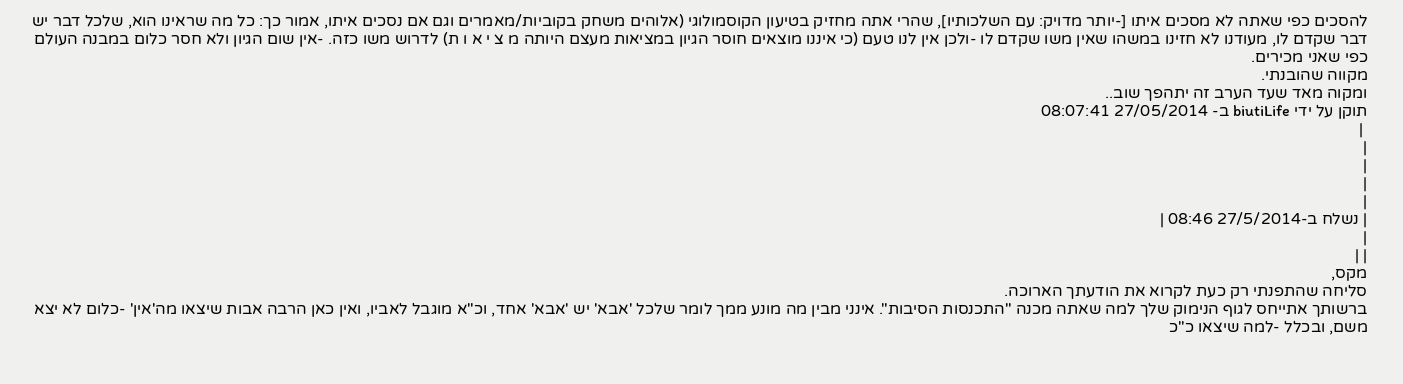להסכים כפי שאתה לא מסכים איתו [-יותר מדויק: עם השלכותיו], שהרי אתה מחזיק בטיעון הקוסמולוגי (אלוהים משחק בקוביות/מאמרים וגם אם נסכים איתו, אמור כך: כל מה שראינו הוא, שלכל דבר יש דבר שקדם לו, מעודנו לא חזינו במשהו שאין משו שקדם לו -ולכן אין לנו טעם (כי איננו מוצאים חוסר הגיון במציאות מעצם היותה מ צ י א ו ת) לדרוש משו כזה. -אין שום הגיון ולא חסר כלום במבנה העולם כפי שאני מכירים.
מקווה שהובנתי.
ומקוה מאד שעד הערב זה יתהפך שוב..
תוקן על ידי biutiLife ב- 27/05/2014 08:07:41
 |
|
|
|
|
| נשלח ב-27/5/2014 08:46 |
|
| |
מקס,
סליחה שהתפנתי רק כעת לקרוא את הודעתך הארוכה.
ברשותך אתייחס לגוף הנימוק שלך למה שאתה מכנה "התכנסות הסיבות". אינני מבין מה מונע ממך לומר שלכל 'אבא' יש 'אבא' אחד, וכ"א מוגבל לאביו, ואין כאן הרבה אבות שיצאו מה'אין' -כלום לא יצא משם, ובכלל -למה שיצאו כ"כ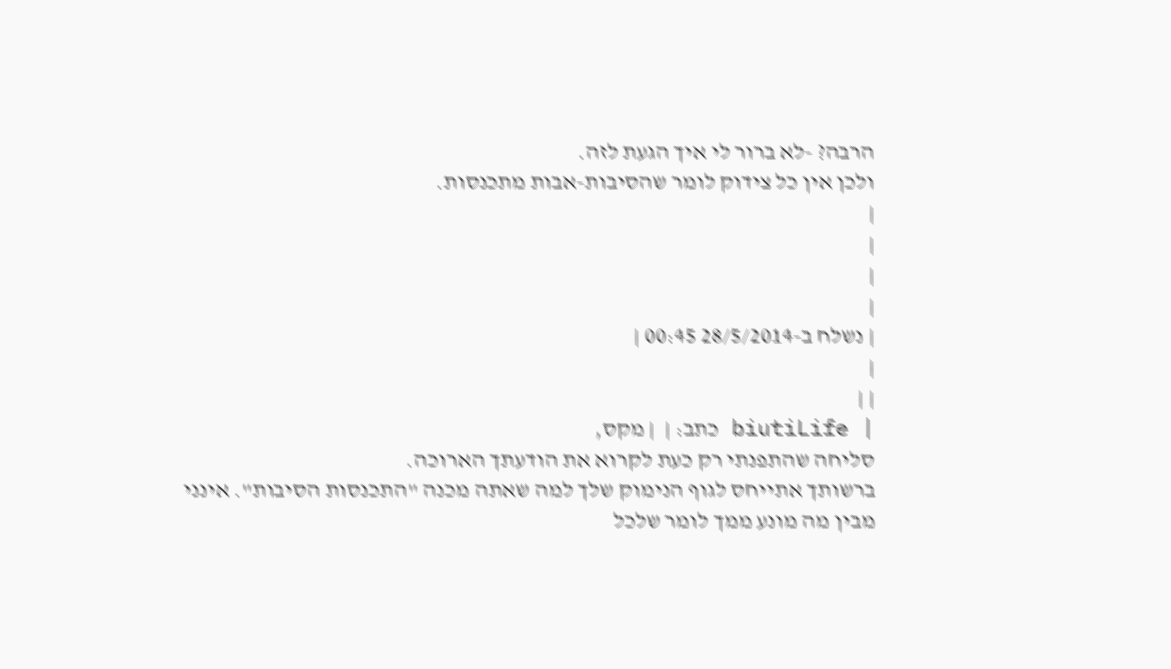הרבה? -לא ברור לי איך הגעת לזה.
ולכן אין כל צידוק לומר שהסיבות-אבות מתכנסות.
|
|
|
|
| נשלח ב-28/5/2014 00:45 |
|
| |
| biutiLife כתב: |  | מקס,
סליחה שהתפנתי רק כעת לקרוא את הודעתך הארוכה.
ברשותך אתייחס לגוף הנימוק שלך למה שאתה מכנה "התכנסות הסיבות". אינני מבין מה מונע ממך לומר שלכל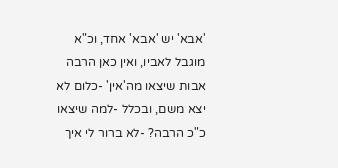'אבא' יש 'אבא' אחד, וכ"א מוגבל לאביו, ואין כאן הרבה אבות שיצאו מה'אין' -כלום לא יצא משם, ובכלל -למה שיצאו כ"כ הרבה? -לא ברור לי איך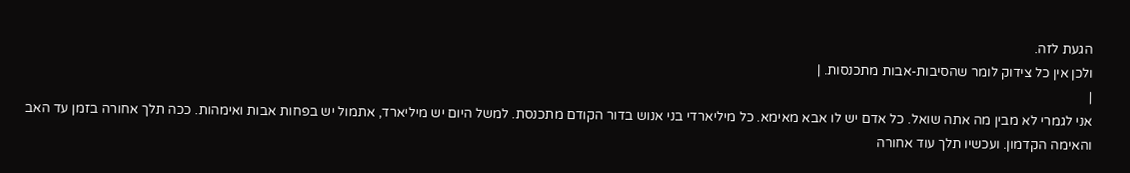הגעת לזה.
ולכן אין כל צידוק לומר שהסיבות-אבות מתכנסות. |
|
אני לגמרי לא מבין מה אתה שואל. כל אדם יש לו אבא מאימא. כל מיליארדי בני אנוש בדור הקודם מתכנסת. למשל היום יש מיליארד, אתמול יש בפחות אבות ואימהות. ככה תלך אחורה בזמן עד האב והאימה הקדמון. ועכשיו תלך עוד אחורה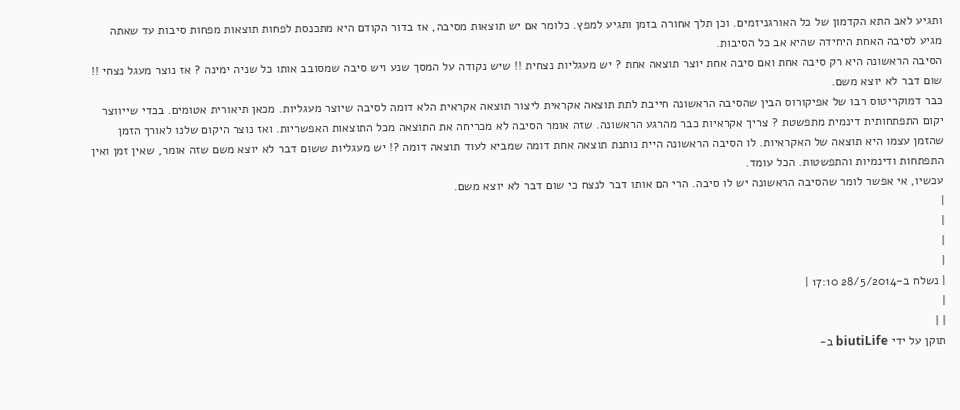ותגיע לאב התא הקדמון של כל האורגניזמים. וכן תלך אחורה בזמן ותגיע למפץ. כלומר אם יש תוצאות מסיבה, אז בדור הקודם היא מתכנסת לפחות תוצאות מפחות סיבות עד שאתה מגיע לסיבה האחת היחידה שהיא אב כל הסיבות.
הסיבה הראשונה היא רק סיבה אחת ואם סיבה אחת יוצר תוצאה אחת ? יש מעגליות נצחית !! שיש נקודה על המסך שנע ויש סיבה שמסובב אותו כל שניה ימינה ? אז נוצר מעגל נצחי !! שום דבר לא יוצא משם.
כבר דמוקריטוס רבו של אפיקורוס הבין שהסיבה הראשונה חייבת לתת תוצאה אקראית ליצור תוצאה אקראית הלא דומה לסיבה שיוצר מעגליות. מכאן תיאורית אטומים. בכדי שייווצר יקום התפתחותית דינמית מתפשטת ? צריך אקראיות כבר מהרגע הראשונה. שזה אומר הסיבה לא מכריחה את התוצאה מכל התוצאות האפשריות. ואז נוצר היקום שלנו לאורך הזמן שהזמן עצמו היא תוצאה של האקראיות. לו הסיבה הראשונה היית נותנת תוצאה אחת דומה שמביא לעוד תוצאה דומה ?! יש מעגליות ששום דבר לא יוצא משם שזה אומר, שאין זמן ואין התפתחות ודינמיות והתפשטות. הכל עומד.
עכשיו, אי אפשר לומר שהסיבה הראשונה יש לו סיבה. הרי הם אותו דבר לנצח כי שום דבר לא יוצא משם.
|
|
|
|
| נשלח ב-28/5/2014 17:10 |
|
| |
תוקן על ידי biutiLife ב-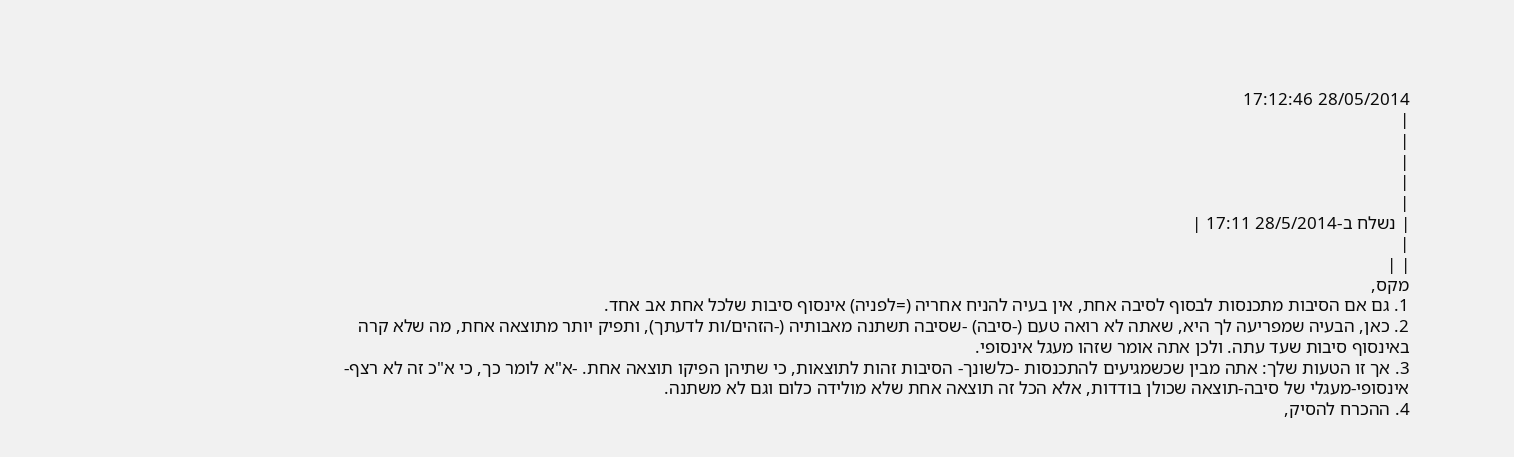28/05/2014 17:12:46
|
|
|
|
|
| נשלח ב-28/5/2014 17:11 |
|
| |
מקס,
1. גם אם הסיבות מתכנסות לבסוף לסיבה אחת, אין בעיה להניח אחריה (=לפניה) אינסוף סיבות שלכל אחת אב אחד.
2. כאן, הבעיה שמפריעה לך היא, שאתה לא רואה טעם (-סיבה) -שסיבה תשתנה מאבותיה (-הזהים/ות לדעתך), ותפיק יותר מתוצאה אחת, מה שלא קרה באינסוף סיבות שעד עתה. ולכן אתה אומר שזהו מעגל אינסופי.
3. אך זו הטעות שלך: אתה מבין שכשמגיעים להתכנסות -כלשונך- הסיבות זהות לתוצאות, כי שתיהן הפיקו תוצאה אחת. -א"א לומר כך, כי א"כ זה לא רצף-אינסופי-מעגלי של סיבה-תוצאה שכולן בודדות, אלא הכל זה תוצאה אחת שלא מולידה כלום וגם לא משתנה.
4. ההכרח להסיק,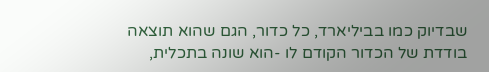שבדיוק כמו בביליארד, כל כדור, הגם שהוא תוצאה בודדת של הכדור הקודם לו -הוא שונה בתכלית,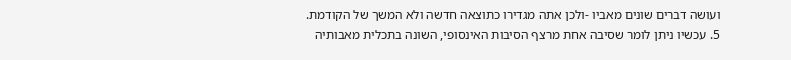ועושה דברים שונים מאביו -ולכן אתה מגדירו כתוצאה חדשה ולא המשך של הקודמת.
5. עכשיו ניתן לומר שסיבה אחת מרצף הסיבות האינסופי, השונה בתכלית מאבותיה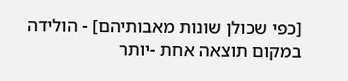[כפי שכולן שונות מאבותיהם] - הולידה במקום תוצאה אחת -יותר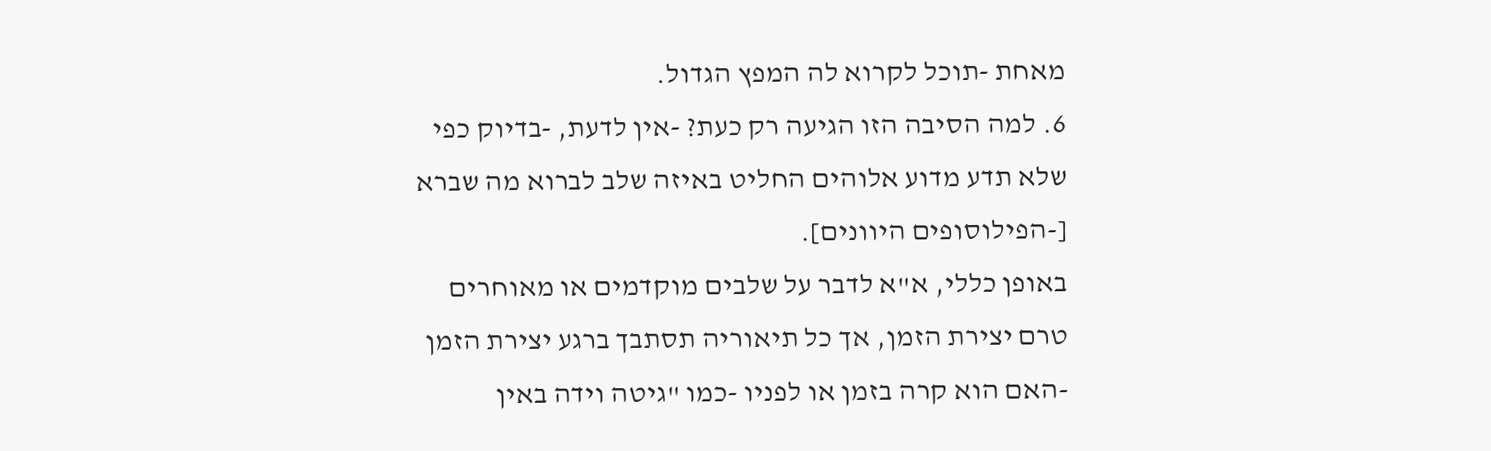מאחת -תוכל לקרוא לה המפץ הגדול.
6. למה הסיבה הזו הגיעה רק כעת? -אין לדעת, -בדיוק כפי שלא תדע מדוע אלוהים החליט באיזה שלב לברוא מה שברא [-הפילוסופים היוונים].
באופן כללי, א"א לדבר על שלבים מוקדמים או מאוחרים טרם יצירת הזמן, אך כל תיאוריה תסתבך ברגע יצירת הזמן -האם הוא קרה בזמן או לפניו -כמו "גיטה וידה באין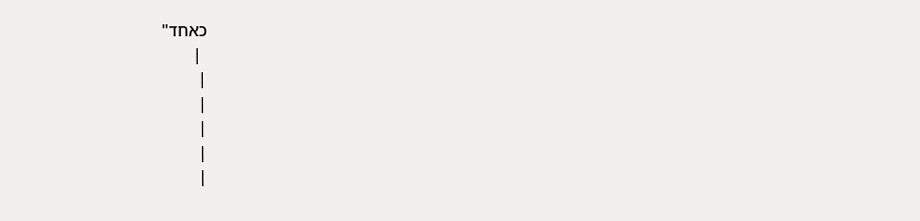כאחד"
 |
|
|
|
|
|